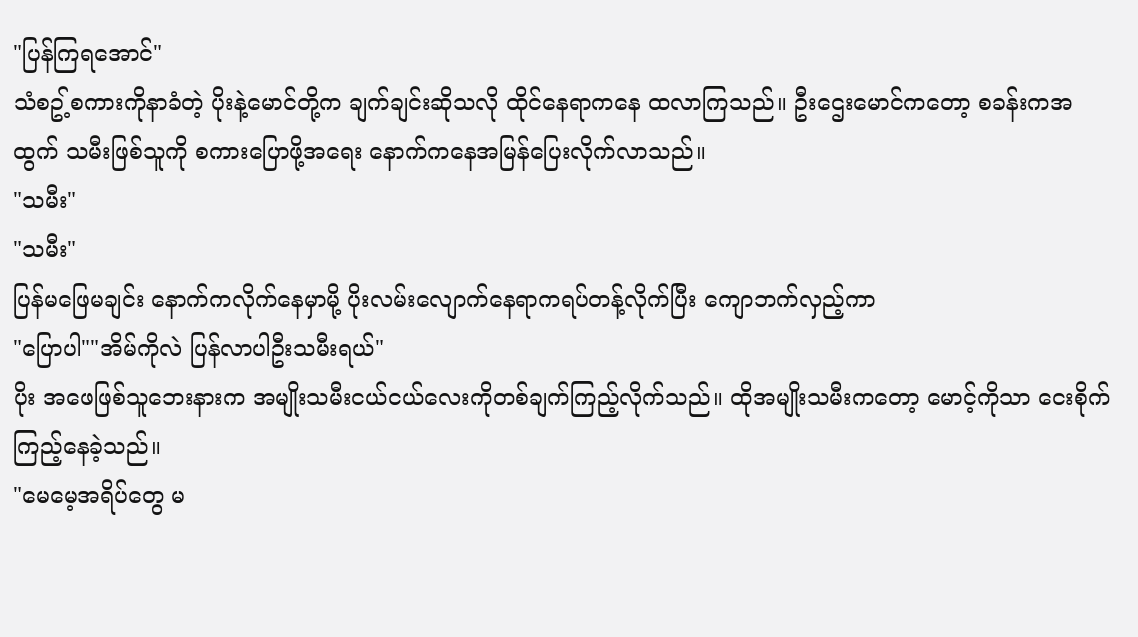"ပြန်ကြရအောင်"
သံစဥ့်စကားကိုနာခံတဲ့ ပိုးနဲ့မောင်တို့က ချက်ချင်းဆိုသလို ထိုင်နေရာကနေ ထလာကြသည်။ ဦးဌေးမောင်ကတော့ စခန်းကအထွက် သမီးဖြစ်သူကို စကားပြောဖို့အရေး နောက်ကနေအမြန်ပြေးလိုက်လာသည်။
"သမီး"
"သမီး"
ပြန်မဖြေမချင်း နောက်ကလိုက်နေမှာမို့ ပိုးလမ်းလျောက်နေရာကရပ်တန့်လိုက်ပြီး ကျောဘက်လှည့်ကာ
"ပြောပါ""အိမ်ကိုလဲ ပြန်လာပါဦးသမီးရယ်"
ပိုး အဖေဖြစ်သူဘေးနားက အမျိုးသမီးငယ်ငယ်လေးကိုတစ်ချက်ကြည့်လိုက်သည်။ ထိုအမျိုးသမီးကတော့ မောင့်ကိုသာ ငေးစိုက်ကြည့်နေခဲ့သည်။
"မေမေ့အရိပ်တွေ မ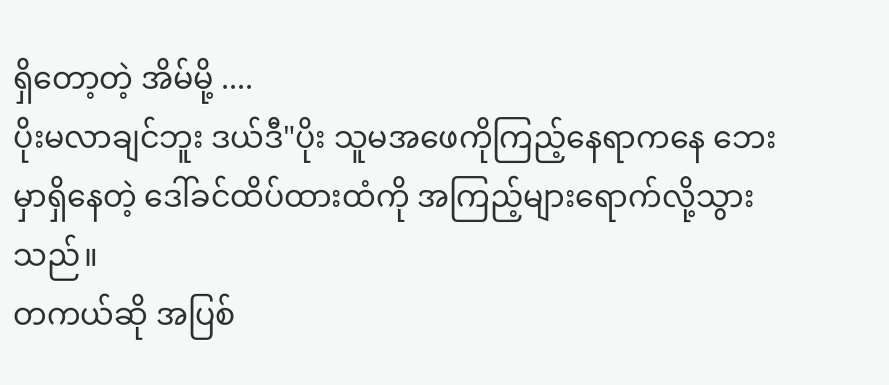ရှိတော့တဲ့ အိမ်မို့ ....
ပိုးမလာချင်ဘူး ဒယ်ဒီ"ပိုး သူမအဖေကိုကြည့်နေရာကနေ ဘေးမှာရှိနေတဲ့ ဒေါ်ခင်ထိပ်ထားထံကို အကြည့်များရောက်လို့သွားသည်။
တကယ်ဆို အပြစ်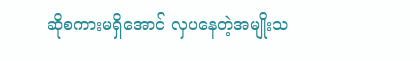ဆိုစကားမရှိအောင် လှပနေတဲ့အမျိုးသ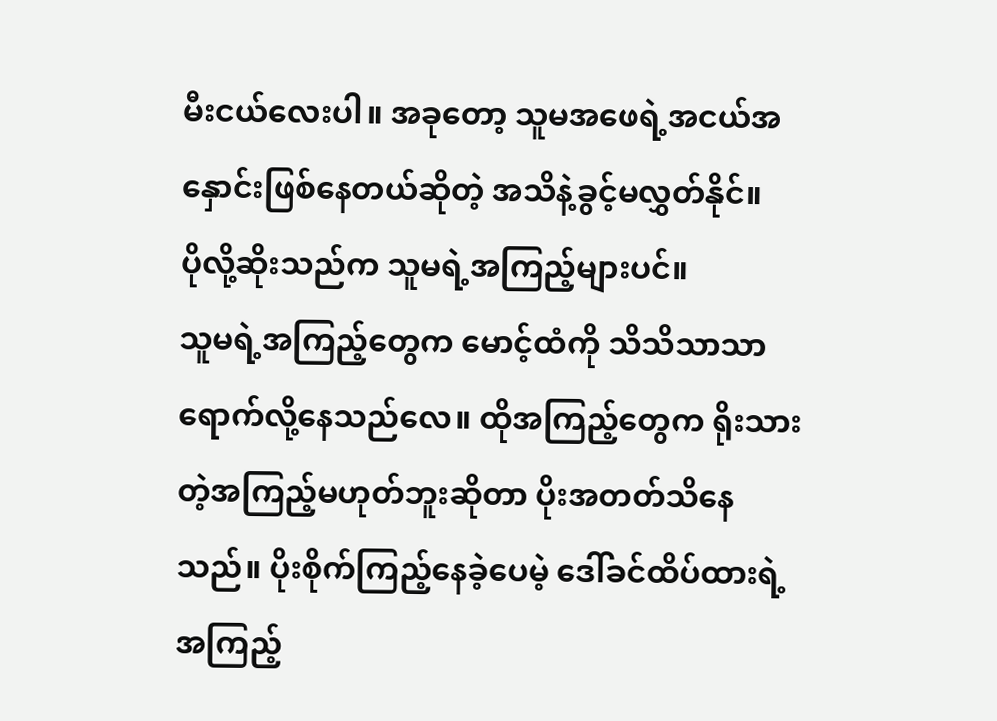မီးငယ်လေးပါ။ အခုတော့ သူမအဖေရဲ့အငယ်အနှောင်းဖြစ်နေတယ်ဆိုတဲ့ အသိနဲ့ခွင့်မလွှတ်နိုင်။
ပိုလို့ဆိုးသည်က သူမရဲ့အကြည့်များပင်။
သူမရဲ့အကြည့်တွေက မောင့်ထံကို သိသိသာသာရောက်လို့နေသည်လေ။ ထိုအကြည့်တွေက ရိုးသားတဲ့အကြည့်မဟုတ်ဘူးဆိုတာ ပိုးအတတ်သိနေသည်။ ပိုးစိုက်ကြည့်နေခဲ့ပေမဲ့ ဒေါ်ခင်ထိပ်ထားရဲ့အကြည့်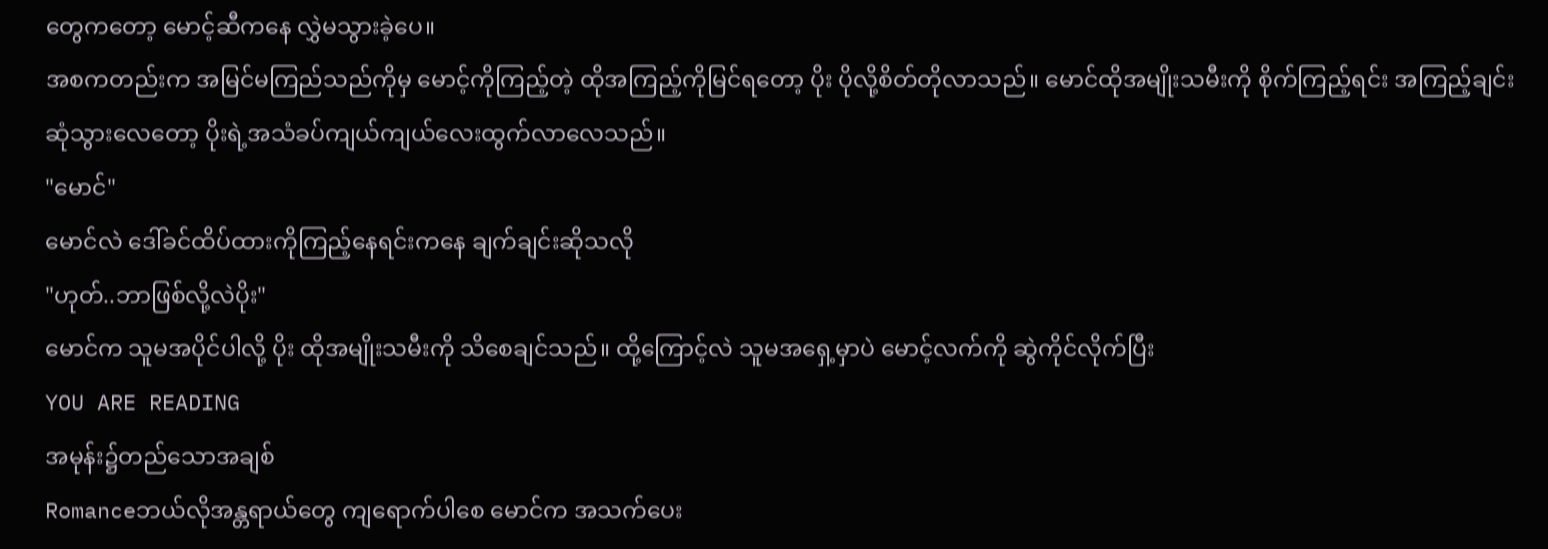တွေကတော့ မောင့်ဆီကနေ လွှဲမသွားခဲ့ပေ။
အစကတည်းက အမြင်မကြည်သည်ကိုမှ မောင့်ကိုကြည့်တဲ့ ထိုအကြည့်ကိုမြင်ရတော့ ပိုး ပိုလို့စိတ်တိုလာသည်။ မောင်ထိုအမျိုးသမီးကို စိုက်ကြည့်ရင်း အကြည့်ချင်းဆုံသွားလေတော့ ပိုးရဲ့အသံခပ်ကျယ်ကျယ်လေးထွက်လာလေသည်။
"မောင်"
မောင်လဲ ဒေါ်ခင်ထိပ်ထားကိုကြည့်နေရင်းကနေ ချက်ချင်းဆိုသလို
"ဟုတ်..ဘာဖြစ်လို့လဲပိုး"
မောင်က သူမအပိုင်ပါလို့ ပိုး ထိုအမျိုးသမီးကို သိစေချင်သည်။ ထို့ကြောင့်လဲ သူမအရှေ့မှာပဲ မောင့်လက်ကို ဆွဲကိုင်လိုက်ပြီး
YOU ARE READING
အမုန်း၌တည်သောအချစ်
Romanceဘယ်လိုအန္တရာယ်တွေ ကျရောက်ပါစေ မောင်က အသက်ပေး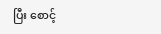ပြီး စောင့်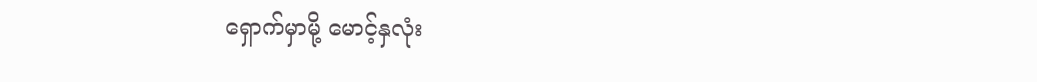ရှောက်မှာမို့ မောင့်နှလုံး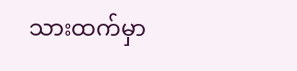သားထက်မှာ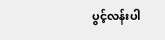ပွင့်လန်းပါ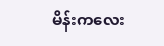မိန်းကလေး